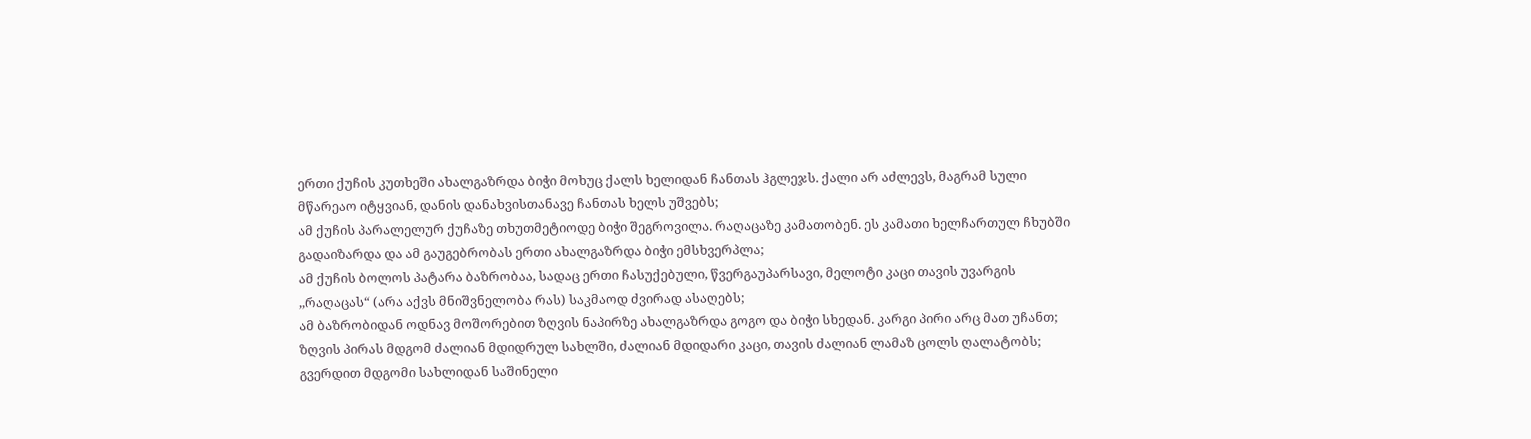ერთი ქუჩის კუთხეში ახალგაზრდა ბიჭი მოხუც ქალს ხელიდან ჩანთას ჰგლეჯს. ქალი არ აძლევს, მაგრამ სული მწარეაო იტყვიან, დანის დანახვისთანავე ჩანთას ხელს უშვებს;
ამ ქუჩის პარალელურ ქუჩაზე თხუთმეტიოდე ბიჭი შეგროვილა. რაღაცაზე კამათობენ. ეს კამათი ხელჩართულ ჩხუბში გადაიზარდა და ამ გაუგებრობას ერთი ახალგაზრდა ბიჭი ემსხვერპლა;
ამ ქუჩის ბოლოს პატარა ბაზრობაა, სადაც ერთი ჩასუქებული, წვერგაუპარსავი, მელოტი კაცი თავის უვარგის ,,რაღაცას“ (არა აქვს მნიშვნელობა რას) საკმაოდ ძვირად ასაღებს;
ამ ბაზრობიდან ოდნავ მოშორებით ზღვის ნაპირზე ახალგაზრდა გოგო და ბიჭი სხედან. კარგი პირი არც მათ უჩანთ; ზღვის პირას მდგომ ძალიან მდიდრულ სახლში, ძალიან მდიდარი კაცი, თავის ძალიან ლამაზ ცოლს ღალატობს;
გვერდით მდგომი სახლიდან საშინელი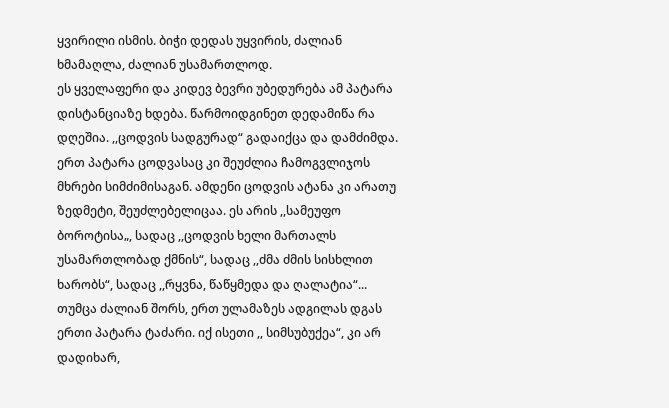ყვირილი ისმის. ბიჭი დედას უყვირის, ძალიან ხმამაღლა, ძალიან უსამართლოდ.
ეს ყველაფერი და კიდევ ბევრი უბედურება ამ პატარა დისტანციაზე ხდება. წარმოიდგინეთ დედამიწა რა დღეშია. ,,ცოდვის სადგურად“ გადაიქცა და დამძიმდა. ერთ პატარა ცოდვასაც კი შეუძლია ჩამოგვლიჯოს მხრები სიმძიმისაგან. ამდენი ცოდვის ატანა კი არათუ ზედმეტი, შეუძლებელიცაა. ეს არის ,,სამეუფო ბოროტისა„, სადაც ,,ცოდვის ხელი მართალს უსამართლობად ქმნის“, სადაც ,,ძმა ძმის სისხლით ხარობს“, სადაც ,,რყვნა, წაწყმედა და ღალატია“...
თუმცა ძალიან შორს, ერთ ულამაზეს ადგილას დგას ერთი პატარა ტაძარი. იქ ისეთი ,, სიმსუბუქეა“, კი არ დადიხარ,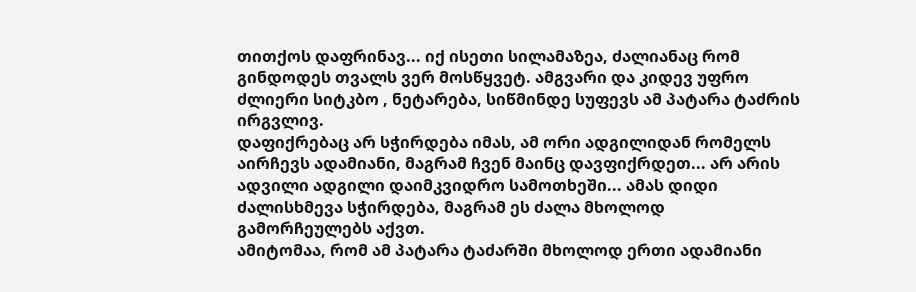თითქოს დაფრინავ... იქ ისეთი სილამაზეა, ძალიანაც რომ გინდოდეს თვალს ვერ მოსწყვეტ. ამგვარი და კიდევ უფრო ძლიერი სიტკბო , ნეტარება, სიწმინდე სუფევს ამ პატარა ტაძრის ირგვლივ.
დაფიქრებაც არ სჭირდება იმას, ამ ორი ადგილიდან რომელს აირჩევს ადამიანი, მაგრამ ჩვენ მაინც დავფიქრდეთ... არ არის ადვილი ადგილი დაიმკვიდრო სამოთხეში... ამას დიდი ძალისხმევა სჭირდება, მაგრამ ეს ძალა მხოლოდ გამორჩეულებს აქვთ.
ამიტომაა, რომ ამ პატარა ტაძარში მხოლოდ ერთი ადამიანი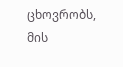ცხოვრობს, მის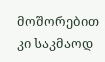მოშორებით კი საკმაოდ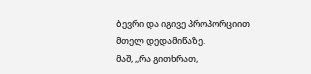ბევრი და იგივე პროპორციით მთელ დედამიწაზე.
მაშ, ,,რა გითხრათ,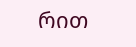რით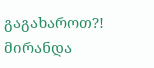გაგახაროთ?!
მირანდა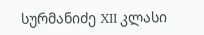სურმანიძე XII კლასი